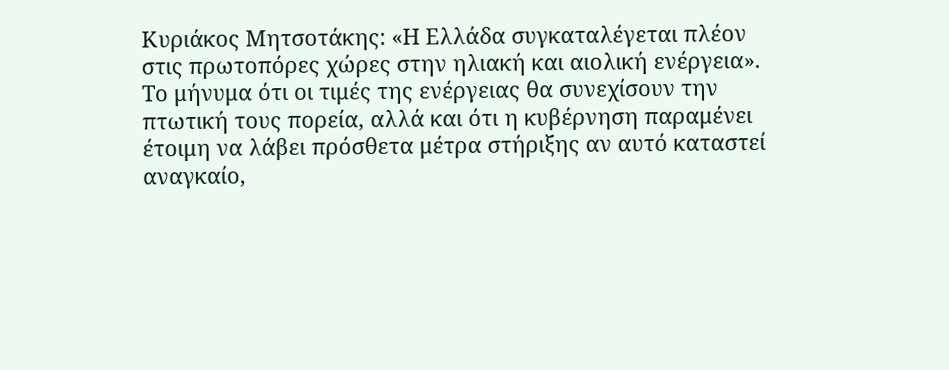Κυριάκος Μητσοτάκης: «Η Ελλάδα συγκαταλέγεται πλέον στις πρωτοπόρες χώρες στην ηλιακή και αιολική ενέργεια».
Το μήνυμα ότι οι τιμές της ενέργειας θα συνεχίσουν την πτωτική τους πορεία, αλλά και ότι η κυβέρνηση παραμένει έτοιμη να λάβει πρόσθετα μέτρα στήριξης αν αυτό καταστεί αναγκαίο,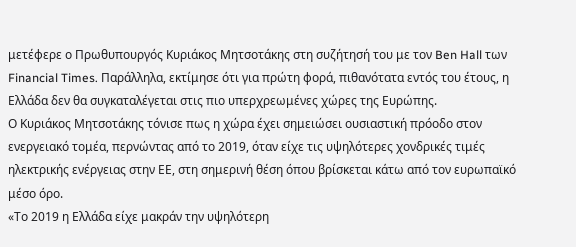μετέφερε ο Πρωθυπουργός Κυριάκος Μητσοτάκης στη συζήτησή του με τον Ben Hall των Financial Times. Παράλληλα, εκτίμησε ότι για πρώτη φορά, πιθανότατα εντός του έτους, η Ελλάδα δεν θα συγκαταλέγεται στις πιο υπερχρεωμένες χώρες της Ευρώπης.
Ο Κυριάκος Μητσοτάκης τόνισε πως η χώρα έχει σημειώσει ουσιαστική πρόοδο στον ενεργειακό τομέα, περνώντας από το 2019, όταν είχε τις υψηλότερες χονδρικές τιμές ηλεκτρικής ενέργειας στην ΕΕ, στη σημερινή θέση όπου βρίσκεται κάτω από τον ευρωπαϊκό μέσο όρο.
«Το 2019 η Ελλάδα είχε μακράν την υψηλότερη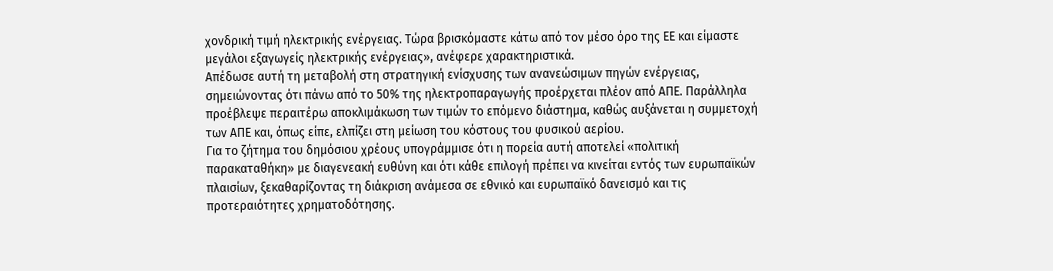χονδρική τιμή ηλεκτρικής ενέργειας. Τώρα βρισκόμαστε κάτω από τον μέσο όρο της ΕΕ και είμαστε μεγάλοι εξαγωγείς ηλεκτρικής ενέργειας», ανέφερε χαρακτηριστικά.
Απέδωσε αυτή τη μεταβολή στη στρατηγική ενίσχυσης των ανανεώσιμων πηγών ενέργειας, σημειώνοντας ότι πάνω από το 50% της ηλεκτροπαραγωγής προέρχεται πλέον από ΑΠΕ. Παράλληλα προέβλεψε περαιτέρω αποκλιμάκωση των τιμών το επόμενο διάστημα, καθώς αυξάνεται η συμμετοχή των ΑΠΕ και, όπως είπε, ελπίζει στη μείωση του κόστους του φυσικού αερίου.
Για το ζήτημα του δημόσιου χρέους υπογράμμισε ότι η πορεία αυτή αποτελεί «πολιτική παρακαταθήκη» με διαγενεακή ευθύνη και ότι κάθε επιλογή πρέπει να κινείται εντός των ευρωπαϊκών πλαισίων, ξεκαθαρίζοντας τη διάκριση ανάμεσα σε εθνικό και ευρωπαϊκό δανεισμό και τις προτεραιότητες χρηματοδότησης.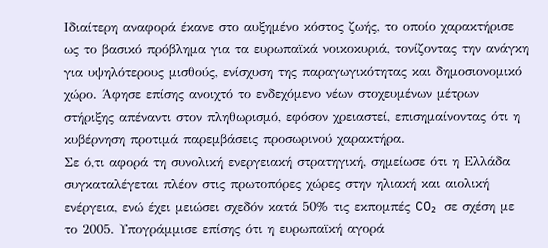Ιδιαίτερη αναφορά έκανε στο αυξημένο κόστος ζωής, το οποίο χαρακτήρισε ως το βασικό πρόβλημα για τα ευρωπαϊκά νοικοκυριά, τονίζοντας την ανάγκη για υψηλότερους μισθούς, ενίσχυση της παραγωγικότητας και δημοσιονομικό χώρο. Άφησε επίσης ανοιχτό το ενδεχόμενο νέων στοχευμένων μέτρων στήριξης απέναντι στον πληθωρισμό, εφόσον χρειαστεί, επισημαίνοντας ότι η κυβέρνηση προτιμά παρεμβάσεις προσωρινού χαρακτήρα.
Σε ό,τι αφορά τη συνολική ενεργειακή στρατηγική, σημείωσε ότι η Ελλάδα συγκαταλέγεται πλέον στις πρωτοπόρες χώρες στην ηλιακή και αιολική ενέργεια, ενώ έχει μειώσει σχεδόν κατά 50% τις εκπομπές CO₂ σε σχέση με το 2005. Υπογράμμισε επίσης ότι η ευρωπαϊκή αγορά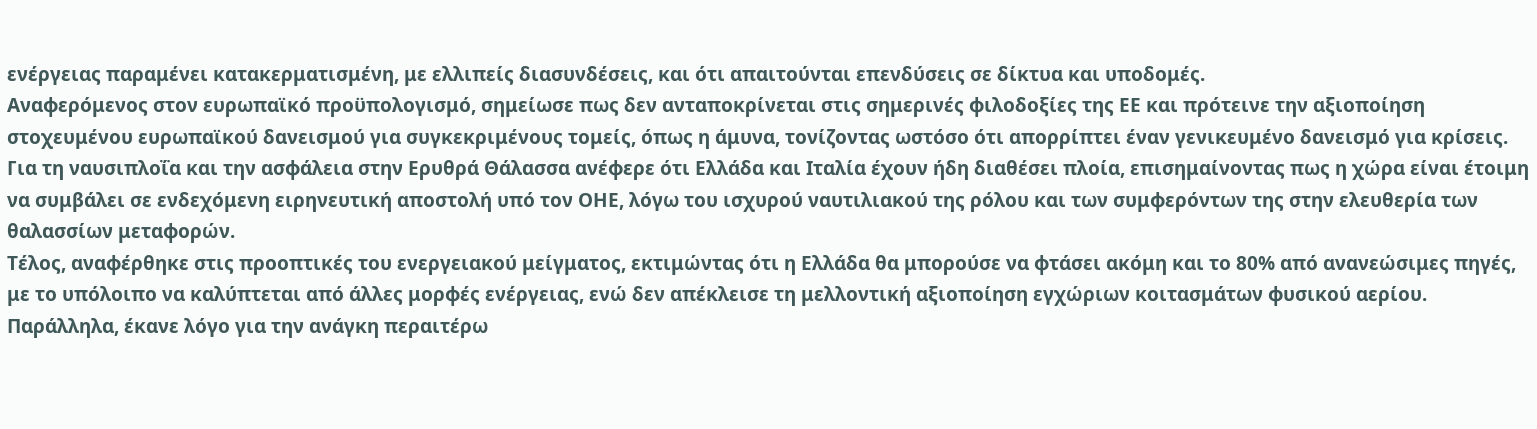ενέργειας παραμένει κατακερματισμένη, με ελλιπείς διασυνδέσεις, και ότι απαιτούνται επενδύσεις σε δίκτυα και υποδομές.
Αναφερόμενος στον ευρωπαϊκό προϋπολογισμό, σημείωσε πως δεν ανταποκρίνεται στις σημερινές φιλοδοξίες της ΕΕ και πρότεινε την αξιοποίηση στοχευμένου ευρωπαϊκού δανεισμού για συγκεκριμένους τομείς, όπως η άμυνα, τονίζοντας ωστόσο ότι απορρίπτει έναν γενικευμένο δανεισμό για κρίσεις.
Για τη ναυσιπλοΐα και την ασφάλεια στην Ερυθρά Θάλασσα ανέφερε ότι Ελλάδα και Ιταλία έχουν ήδη διαθέσει πλοία, επισημαίνοντας πως η χώρα είναι έτοιμη να συμβάλει σε ενδεχόμενη ειρηνευτική αποστολή υπό τον ΟΗΕ, λόγω του ισχυρού ναυτιλιακού της ρόλου και των συμφερόντων της στην ελευθερία των θαλασσίων μεταφορών.
Τέλος, αναφέρθηκε στις προοπτικές του ενεργειακού μείγματος, εκτιμώντας ότι η Ελλάδα θα μπορούσε να φτάσει ακόμη και το 80% από ανανεώσιμες πηγές, με το υπόλοιπο να καλύπτεται από άλλες μορφές ενέργειας, ενώ δεν απέκλεισε τη μελλοντική αξιοποίηση εγχώριων κοιτασμάτων φυσικού αερίου. Παράλληλα, έκανε λόγο για την ανάγκη περαιτέρω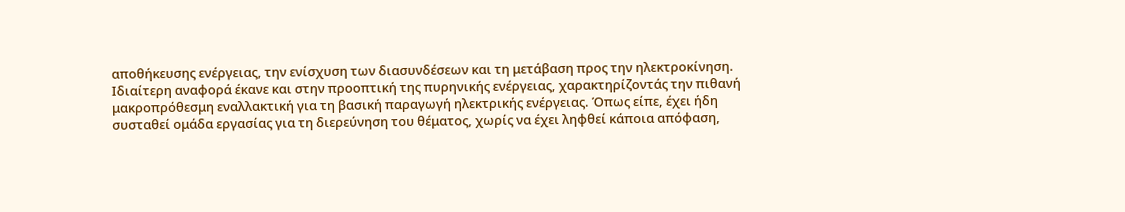αποθήκευσης ενέργειας, την ενίσχυση των διασυνδέσεων και τη μετάβαση προς την ηλεκτροκίνηση.
Ιδιαίτερη αναφορά έκανε και στην προοπτική της πυρηνικής ενέργειας, χαρακτηρίζοντάς την πιθανή μακροπρόθεσμη εναλλακτική για τη βασική παραγωγή ηλεκτρικής ενέργειας. Όπως είπε, έχει ήδη συσταθεί ομάδα εργασίας για τη διερεύνηση του θέματος, χωρίς να έχει ληφθεί κάποια απόφαση,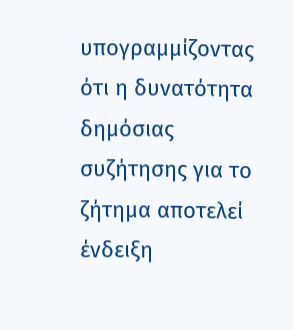υπογραμμίζοντας ότι η δυνατότητα δημόσιας συζήτησης για το ζήτημα αποτελεί ένδειξη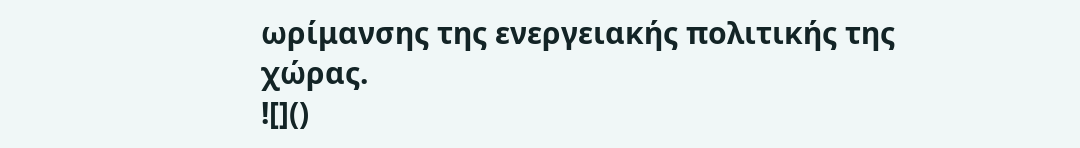ωρίμανσης της ενεργειακής πολιτικής της χώρας.
![]()